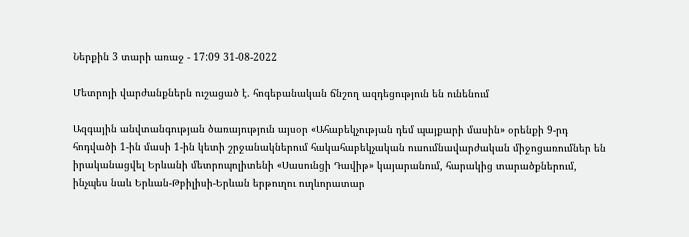Ներքին 3 տարի առաջ - 17:09 31-08-2022

Մետրոյի վարժանքներն ուշացած է. հոգեբանական ճնշող ազդեցություն են ունենում

Ազգային անվտանգության ծառայություն այսօր «Ահաբեկչության դեմ պայքարի մասին» օրենքի 9-րդ հոդվածի 1-ին մասի 1-ին կետի շրջանակներում հակահաբեկչական ուսումնավարժական միջոցառումներ են իրականացվել Երևանի մետրոպոլիտենի «Սասունցի Դավիթ» կայարանում, հարակից տարածքներում, ինչպես նաև Երևան-Թբիլիսի-Երևան երթուղու ուղևորատար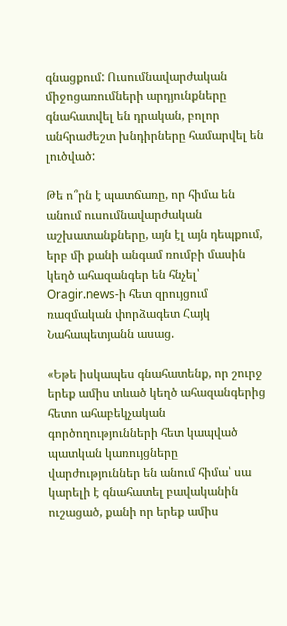գնացքում: Ուսումնավարժական միջոցառումների արդյունքները գնահատվել են դրական, բոլոր անհրաժեշտ խնդիրները համարվել են լուծված:

Թե ո՞րն է պատճառը, որ հիմա են անում ուսումնավարժական աշխատանքները, այն էլ այն դեպքում, երբ մի քանի անգամ ռումբի մասին կեղծ ահազանգեր են հնչել՝ Oragir.news-ի հետ զրույցում ռազմական փորձագետ Հայկ Նահապետյանն ասաց.

«Եթե իսկապես գնահատենք, որ շուրջ երեք ամիս տևած կեղծ ահազանգերից հետո ահաբեկչական գործողությունների հետ կապված պատկան կառույցները վարժություններ են անում հիմա՝ սա կարելի է գնահատել բավականին ուշացած, քանի որ երեք ամիս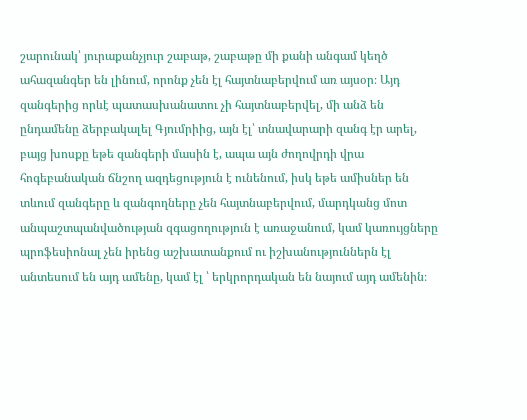շարունակ՝ յուրաքանչյուր շաբաթ, շաբաթը մի քանի անգամ կեղծ ահազանգեր են լինում, որոնք չեն էլ հայտնաբերվում առ այսօր։ Այդ զանգերից որևէ պատասխանատու չի հայտնաբերվել, մի անձ են ընդամենը ձերբակալել Գյումրիից, այն էլ՝ տնավարարի զանգ էր արել, բայց խոսքը եթե զանգերի մասին է, ապա այն ժողովրդի վրա հոգեբանական ճնշող ազդեցություն է ունենում, իսկ եթե ամիսներ են տևում զանգերը և զանգողները չեն հայտնաբերվում, մարդկանց մոտ անպաշտպանվածության զգացողություն է առաջանում, կամ կառույցները պրոֆեսիոնալ չեն իրենց աշխատանքում ու իշխանություններն էլ անտեսում են այդ ամենը, կամ էլ ՝ երկրորդական են նայում այդ ամենին։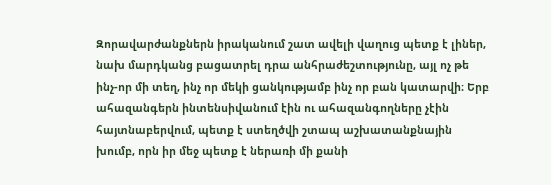Զորավարժանքներն իրականում շատ ավելի վաղուց պետք է լիներ, նախ մարդկանց բացատրել դրա անհրաժեշտությունը, այլ ոչ թե ինչ-որ մի տեղ, ինչ որ մեկի ցանկությամբ ինչ որ բան կատարվի։ Երբ ահազանգերն ինտենսիվանում էին ու ահազանգողները չէին հայտնաբերվում, պետք է ստեղծվի շտապ աշխատանքնային խումբ, որն իր մեջ պետք է ներառի մի քանի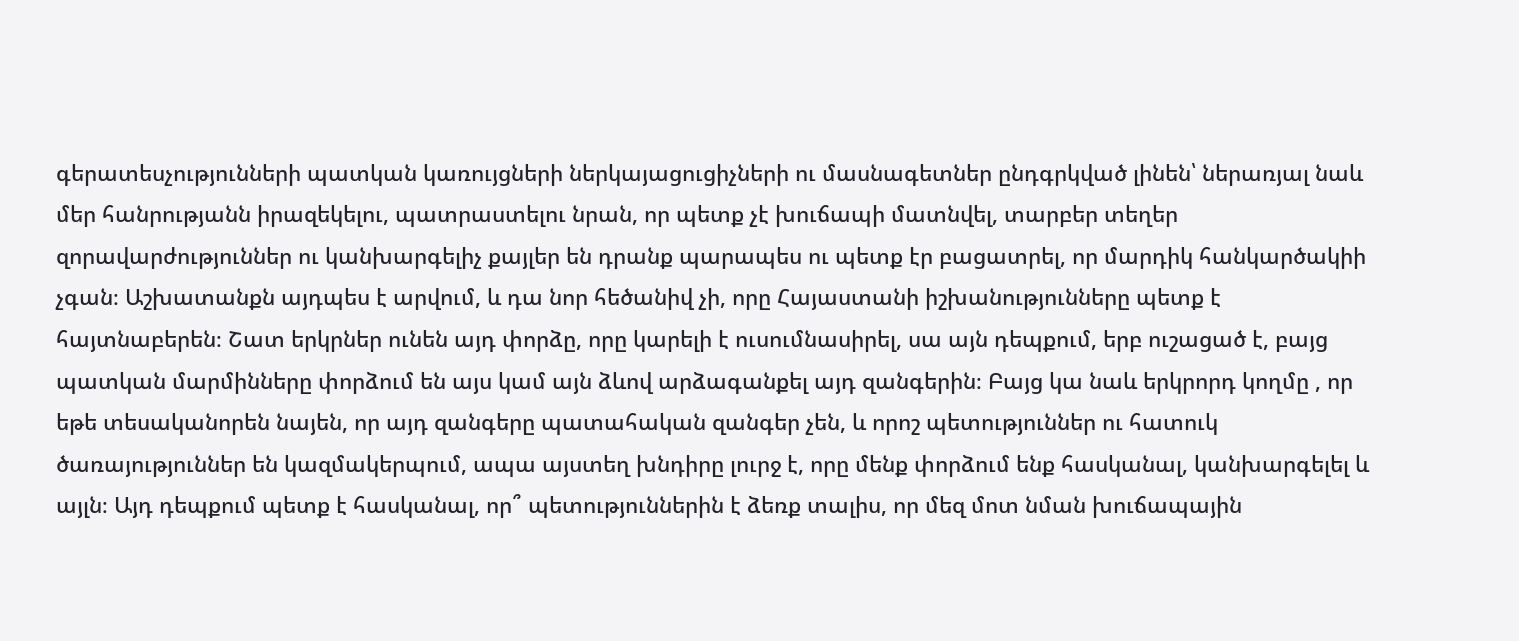գերատեսչությունների պատկան կառույցների ներկայացուցիչների ու մասնագետներ ընդգրկված լինեն՝ ներառյալ նաև մեր հանրությանն իրազեկելու, պատրաստելու նրան, որ պետք չէ խուճապի մատնվել, տարբեր տեղեր զորավարժություններ ու կանխարգելիչ քայլեր են դրանք պարապես ու պետք էր բացատրել, որ մարդիկ հանկարծակիի չգան։ Աշխատանքն այդպես է արվում, և դա նոր հեծանիվ չի, որը Հայաստանի իշխանությունները պետք է հայտնաբերեն։ Շատ երկրներ ունեն այդ փորձը, որը կարելի է ուսումնասիրել, սա այն դեպքում, երբ ուշացած է, բայց պատկան մարմինները փորձում են այս կամ այն ձևով արձագանքել այդ զանգերին։ Բայց կա նաև երկրորդ կողմը , որ եթե տեսականորեն նայեն, որ այդ զանգերը պատահական զանգեր չեն, և որոշ պետություններ ու հատուկ ծառայություններ են կազմակերպում, ապա այստեղ խնդիրը լուրջ է, որը մենք փորձում ենք հասկանալ, կանխարգելել և այլն։ Այդ դեպքում պետք է հասկանալ, որ՞ պետություններին է ձեռք տալիս, որ մեզ մոտ նման խուճապային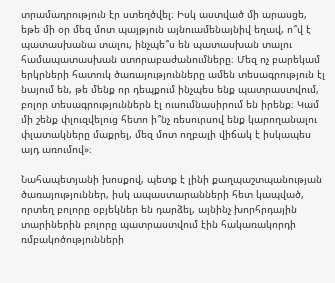տրամադրություն էր ստեղծվել։ Իսկ աստված մի արասցե, եթե մի օր մեզ մոտ պայթյուն այնուամենայնիվ եղավ, ո՞վ է պատասխանա տալու, ինչպե՞ս են պատասխան տալու համապատասխան ստորաբաժանումները։ Մեզ ոչ բարեկամ երկրների հատուկ ծառայությունները ամեն տեսագրություն էլ նայում են, թե մենք որ դեպքում ինչպես ենք պատրաստվում, բոլոր տեսագրություններն էլ ուսումնասիրում են իրենք։ Կամ մի շենք փլուզվելուց հետո ի՞նչ ռեսուրսով ենք կարողանալու փլատակները մաքրել, մեզ մոտ ողբալի վիճակ է իսկապես այդ առումով»։

Նահապետյանի խոսքով, պետք է լինի քաղպաշտպանության ծառայություններ, իսկ ապաստարանների հետ կապված, որտեղ բոլորը օբյեկներ են դարձել, այնինչ խորհրդային տարիներին բոլորը պատրաստվում էին հակառակորդի ռմբակոծությունների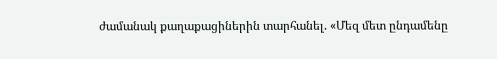ժամանակ քաղաքացիներին տարհանել. «Մեզ մետ ընդամենը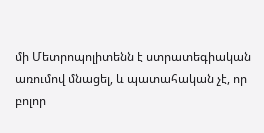մի Մետրոպոլիտենն է ստրատեգիական առումով մնացել, և պատահական չէ, որ բոլոր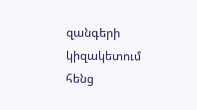զանգերի կիզակետում հենց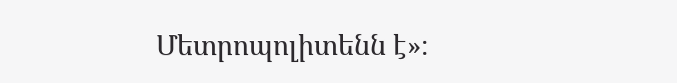Մետրոպոլիտենն է»։